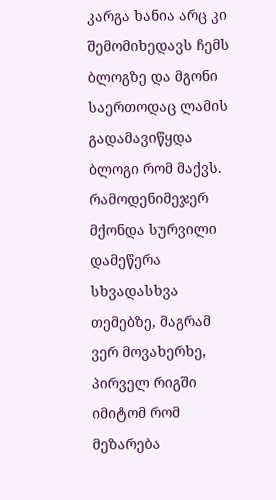კარგა ხანია არც კი შემომიხედავს ჩემს ბლოგზე და მგონი საერთოდაც ლამის გადამავიწყდა ბლოგი რომ მაქვს. რამოდენიმეჯერ მქონდა სურვილი დამეწერა სხვადასხვა თემებზე, მაგრამ ვერ მოვახერხე, პირველ რიგში იმიტომ რომ მეზარება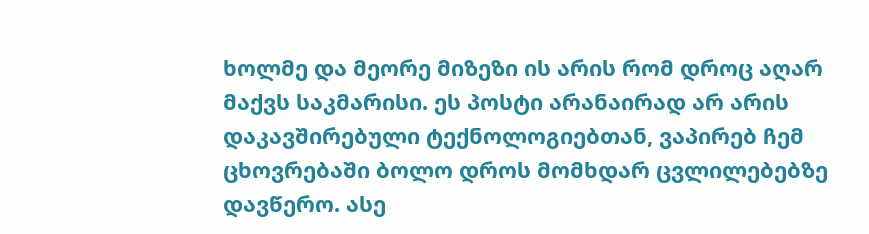ხოლმე და მეორე მიზეზი ის არის რომ დროც აღარ მაქვს საკმარისი. ეს პოსტი არანაირად არ არის დაკავშირებული ტექნოლოგიებთან, ვაპირებ ჩემ ცხოვრებაში ბოლო დროს მომხდარ ცვლილებებზე დავწერო. ასე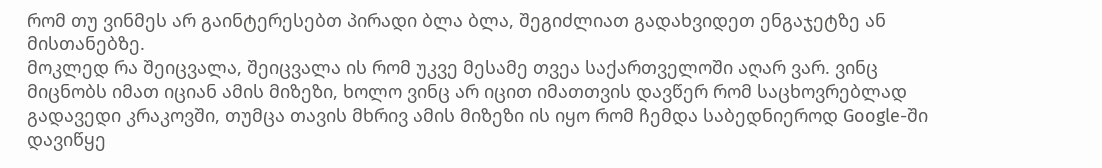რომ თუ ვინმეს არ გაინტერესებთ პირადი ბლა ბლა, შეგიძლიათ გადახვიდეთ ენგაჯეტზე ან მისთანებზე.
მოკლედ რა შეიცვალა, შეიცვალა ის რომ უკვე მესამე თვეა საქართველოში აღარ ვარ. ვინც მიცნობს იმათ იციან ამის მიზეზი, ხოლო ვინც არ იცით იმათთვის დავწერ რომ საცხოვრებლად გადავედი კრაკოვში, თუმცა თავის მხრივ ამის მიზეზი ის იყო რომ ჩემდა საბედნიეროდ Google-ში დავიწყე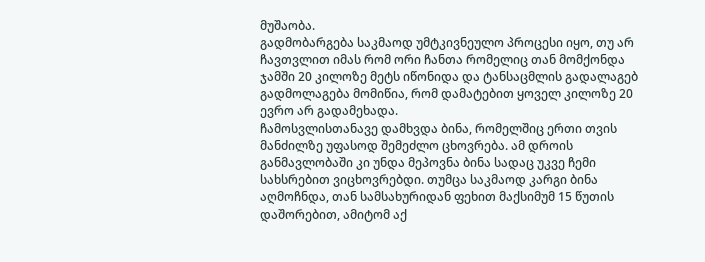მუშაობა.
გადმობარგება საკმაოდ უმტკივნეულო პროცესი იყო, თუ არ ჩავთვლით იმას რომ ორი ჩანთა რომელიც თან მომქონდა ჯამში 20 კილოზე მეტს იწონიდა და ტანსაცმლის გადალაგებ გადმოლაგება მომიწია, რომ დამატებით ყოველ კილოზე 20 ევრო არ გადამეხადა.
ჩამოსვლისთანავე დამხვდა ბინა, რომელშიც ერთი თვის მანძილზე უფასოდ შემეძლო ცხოვრება. ამ დროის განმავლობაში კი უნდა მეპოვნა ბინა სადაც უკვე ჩემი სახსრებით ვიცხოვრებდი. თუმცა საკმაოდ კარგი ბინა აღმოჩნდა, თან სამსახურიდან ფეხით მაქსიმუმ 15 წუთის დაშორებით, ამიტომ აქ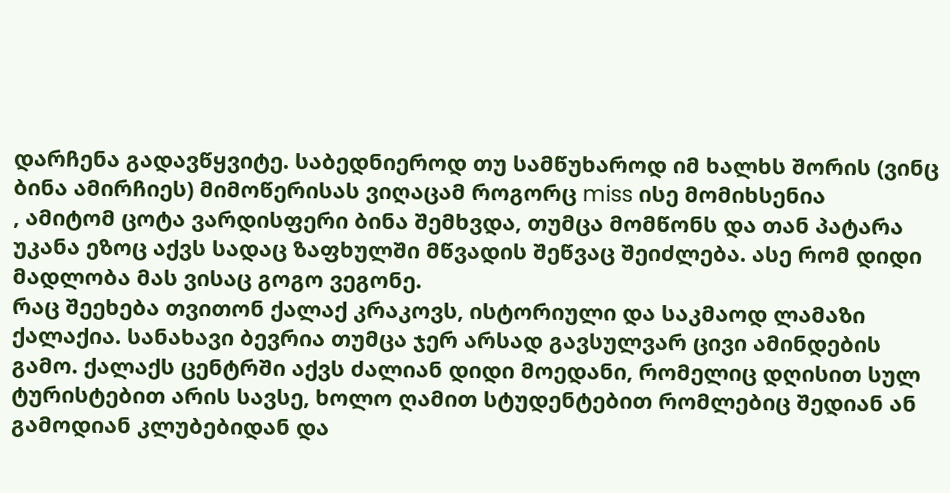დარჩენა გადავწყვიტე. საბედნიეროდ თუ სამწუხაროდ იმ ხალხს შორის (ვინც ბინა ამირჩიეს) მიმოწერისას ვიღაცამ როგორც miss ისე მომიხსენია
, ამიტომ ცოტა ვარდისფერი ბინა შემხვდა, თუმცა მომწონს და თან პატარა უკანა ეზოც აქვს სადაც ზაფხულში მწვადის შეწვაც შეიძლება. ასე რომ დიდი მადლობა მას ვისაც გოგო ვეგონე.
რაც შეეხება თვითონ ქალაქ კრაკოვს, ისტორიული და საკმაოდ ლამაზი ქალაქია. სანახავი ბევრია თუმცა ჯერ არსად გავსულვარ ცივი ამინდების გამო. ქალაქს ცენტრში აქვს ძალიან დიდი მოედანი, რომელიც დღისით სულ ტურისტებით არის სავსე, ხოლო ღამით სტუდენტებით რომლებიც შედიან ან გამოდიან კლუბებიდან და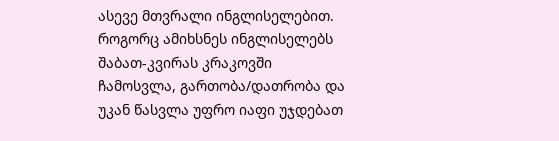ასევე მთვრალი ინგლისელებით. როგორც ამიხსნეს ინგლისელებს შაბათ-კვირას კრაკოვში ჩამოსვლა, გართობა/დათრობა და უკან წასვლა უფრო იაფი უჯდებათ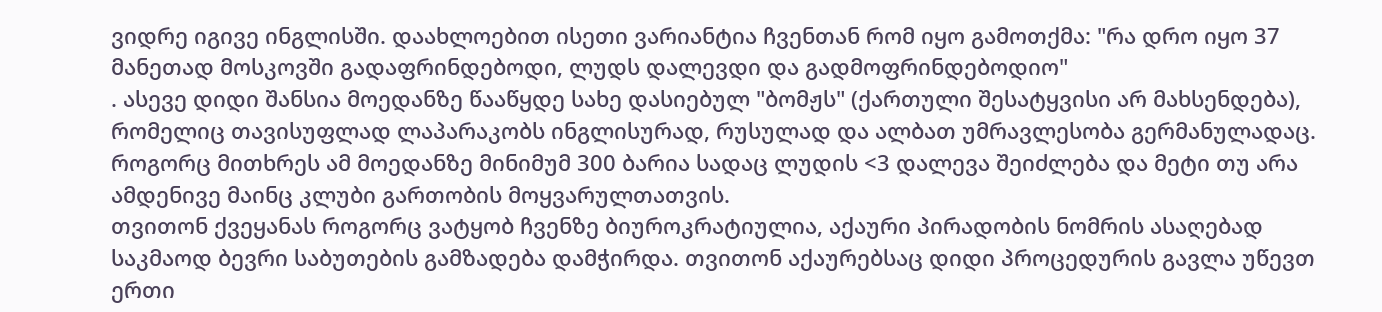ვიდრე იგივე ინგლისში. დაახლოებით ისეთი ვარიანტია ჩვენთან რომ იყო გამოთქმა: "რა დრო იყო 37 მანეთად მოსკოვში გადაფრინდებოდი, ლუდს დალევდი და გადმოფრინდებოდიო"
. ასევე დიდი შანსია მოედანზე წააწყდე სახე დასიებულ "ბომჟს" (ქართული შესატყვისი არ მახსენდება), რომელიც თავისუფლად ლაპარაკობს ინგლისურად, რუსულად და ალბათ უმრავლესობა გერმანულადაც. როგორც მითხრეს ამ მოედანზე მინიმუმ 300 ბარია სადაც ლუდის <3 დალევა შეიძლება და მეტი თუ არა ამდენივე მაინც კლუბი გართობის მოყვარულთათვის.
თვითონ ქვეყანას როგორც ვატყობ ჩვენზე ბიუროკრატიულია, აქაური პირადობის ნომრის ასაღებად საკმაოდ ბევრი საბუთების გამზადება დამჭირდა. თვითონ აქაურებსაც დიდი პროცედურის გავლა უწევთ ერთი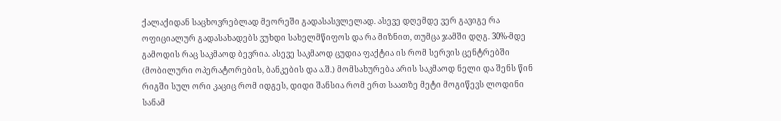ქალაქიდან საცხოვრებლად მეორეში გადასასვლელად. ასევე დღემდე ვერ გავიგე რა ოფიციალურ გადასახადებს ვუხდი სახელმწიფოს და რა მიზნით, თუმცა ჯამში დღგ. 30%-მდე გამოდის რაც საკმაოდ ბევრია. ასევე საკმაოდ ცუდია ფაქტია ის რომ სერვის ცენტრებში (მობილური ოპერატორების, ბანკების და ა.შ.) მომსახურება არის საკმაოდ ნელი და შენს წინ რიგში სულ ორი კაციც რომ იდგეს, დიდი შანსია რომ ერთ საათზე მეტი მოგიწევს ლოდინი სანამ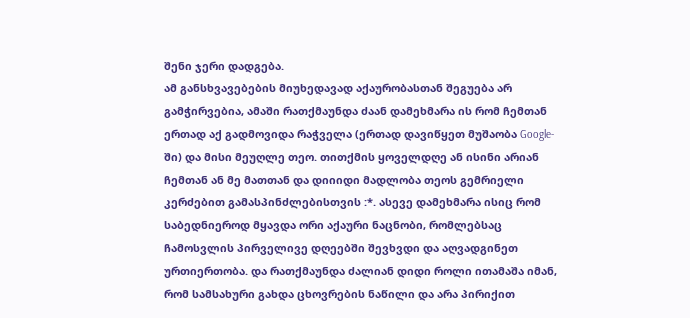შენი ჯერი დადგება.
ამ განსხვავებების მიუხედავად აქაურობასთან შეგუება არ გამჭირვებია, ამაში რათქმაუნდა ძაან დამეხმარა ის რომ ჩემთან ერთად აქ გადმოვიდა რაჭველა (ერთად დავიწყეთ მუშაობა Google-ში) და მისი მეუღლე თეო. თითქმის ყოველდღე ან ისინი არიან ჩემთან ან მე მათთან და დიიიდი მადლობა თეოს გემრიელი კერძებით გამასპინძლებისთვის :*. ასევე დამეხმარა ისიც რომ საბედნიეროდ მყავდა ორი აქაური ნაცნობი, რომლებსაც ჩამოსვლის პირველივე დღეებში შევხვდი და აღვადგინეთ ურთიერთობა. და რათქმაუნდა ძალიან დიდი როლი ითამაშა იმან, რომ სამსახური გახდა ცხოვრების ნაწილი და არა პირიქით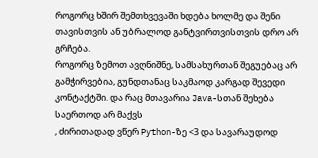როგორც ხშირ შემთხვევაში ხდება ხოლმე და შენი თავისთვის ან უბრალოდ განტვირთვისთვის დრო არ გრჩება.
როგორც ზემოთ ავღნიშნე, სამსახურთან შეგუებაც არ გამჭირვებია, გუნდთანაც საკმაოდ კარგად შევედი კონტაქტში. და რაც მთავარია Java-სთან შეხება საერთოდ არ მაქვს
, ძირითადად ვწერ Python-ზე <3 და სავარაუდოდ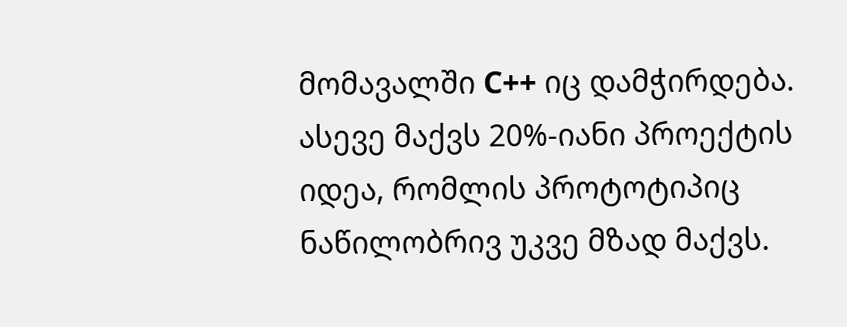მომავალში C++ იც დამჭირდება. ასევე მაქვს 20%-იანი პროექტის იდეა, რომლის პროტოტიპიც ნაწილობრივ უკვე მზად მაქვს.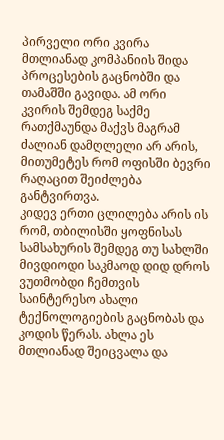პირველი ორი კვირა მთლიანად კომპანიის შიდა პროცესების გაცნობში და თამაშში გავიდა. ამ ორი კვირის შემდეგ საქმე რათქმაუნდა მაქვს მაგრამ ძალიან დამღლელი არ არის, მითუმეტეს რომ ოფისში ბევრი რაღაცით შეიძლება განტვირთვა.
კიდევ ერთი ცლილება არის ის რომ, თბილისში ყოფნისას სამსახურის შემდეგ თუ სახლში მივდიოდი საკმაოდ დიდ დროს ვუთმობდი ჩემთვის საინტერესო ახალი ტექნოლოგიების გაცნობას და კოდის წერას. ახლა ეს მთლიანად შეიცვალა და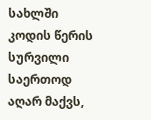სახლში კოდის წერის სურვილი საერთოდ აღარ მაქვს,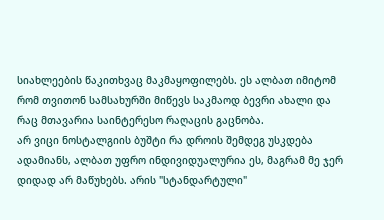სიახლეების წაკითხვაც მაკმაყოფილებს. ეს ალბათ იმიტომ რომ თვითონ სამსახურში მიწევს საკმაოდ ბევრი ახალი და რაც მთავარია საინტერესო რაღაცის გაცნობა.
არ ვიცი ნოსტალგიის ბუშტი რა დროის შემდეგ უსკდება ადამიანს, ალბათ უფრო ინდივიდუალურია ეს, მაგრამ მე ჯერ დიდად არ მაწუხებს. არის "სტანდარტული"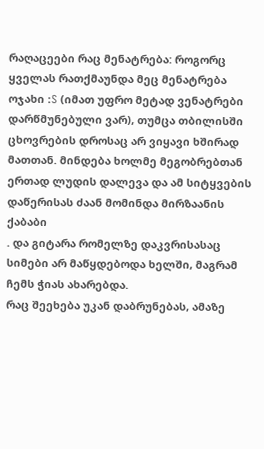რაღაცეები რაც მენატრება: როგორც ყველას რათქმაუნდა მეც მენატრება ოჯახი :S (იმათ უფრო მეტად ვენატრები დარწმუნებული ვარ), თუმცა თბილისში ცხოვრების დროსაც არ ვიყავი ხშირად მათთან. მინდება ხოლმე მეგობრებთან ერთად ლუდის დალევა და ამ სიტყვების დაწერისას ძაან მომინდა მირზაანის ქაბაბი
. და გიტარა რომელზე დაკვრისასაც სიმები არ მაწყდებოდა ხელში, მაგრამ ჩემს ჭიას ახარებდა.
რაც შეეხება უკან დაბრუნებას, ამაზე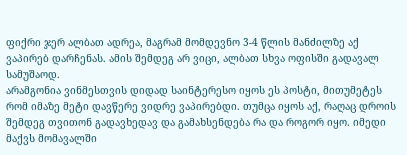ფიქრი ჯერ ალბათ ადრეა, მაგრამ მომდევნო 3-4 წლის მანძილზე აქ ვაპირებ დარჩენას. ამის შემდეგ არ ვიცი, ალბათ სხვა ოფისში გადავალ სამუშაოდ.
არამგონია ვინმესთვის დიდად საინტერესო იყოს ეს პოსტი, მითუმეტეს რომ იმაზე მეტი დავწერე ვიდრე ვაპირებდი. თუმცა იყოს აქ, რაღაც დროის შემდეგ თვითონ გადავხედავ და გამახსენდება რა და როგორ იყო. იმედი მაქვს მომავალში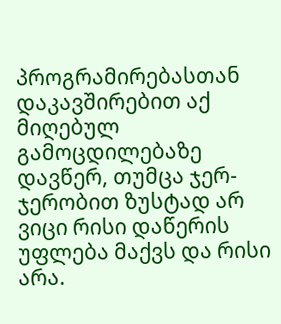პროგრამირებასთან დაკავშირებით აქ მიღებულ გამოცდილებაზე დავწერ, თუმცა ჯერ-ჯერობით ზუსტად არ ვიცი რისი დაწერის უფლება მაქვს და რისი არა.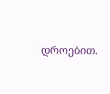დროებით.